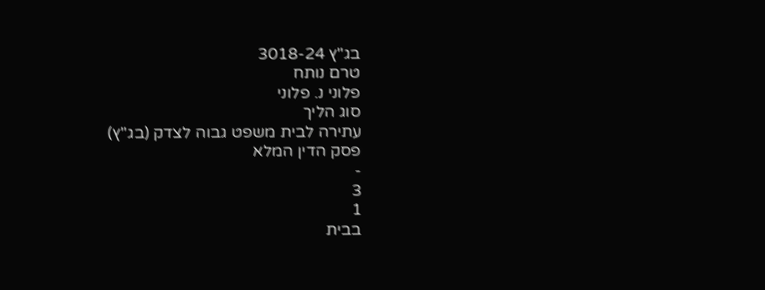בג"ץ 3018-24
טרם נותח
פלוני נ. פלוני
סוג הליך
עתירה לבית משפט גבוה לצדק (בג"ץ)
פסק הדין המלא
-
3
1
בבית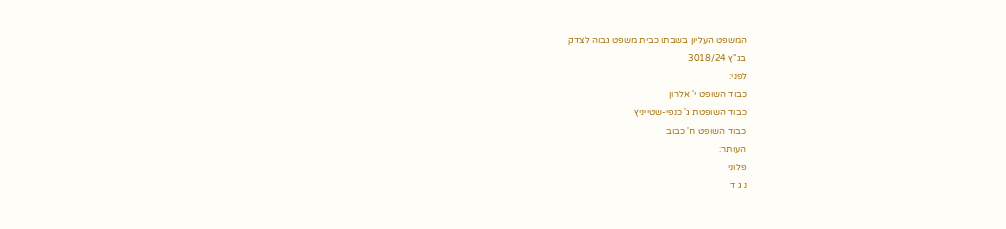המשפט העליון בשבתו כבית משפט גבוה לצדק
בג"ץ 3018/24
לפני:
כבוד השופט י' אלרון
כבוד השופטת ג' כנפי-שטייניץ
כבוד השופט ח' כבוב
העותר:
פלוני
נ ג ד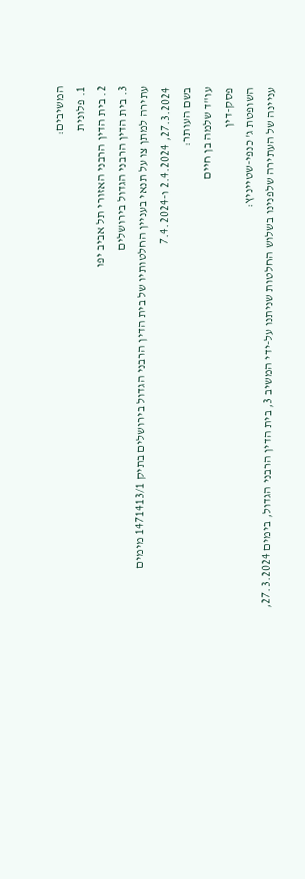המשיבים:
1. פלונית
2. בית הדין הרבני האזורי תל אביב יפו
3. בית הדין הרבני הגדול בירושלים
עתירה למתן צו על תנאי בעניין החלטותיו של בית הדין הרבני הגדול בירושלים בתיק 1471413/1 מימים 27.3.2024, 2.4.2024 ו-7.4.2024
בשם העותר:
עו"ד שלמה בן חיים
פסק-דין
השופטת ג' כנפי-שטייניץ:
עניינה של העתירה שלפנינו בשלוש החלטות שניתנו על-ידי המשיב 3, בית הדין הרבני הגדול, בימים 27.3.2024,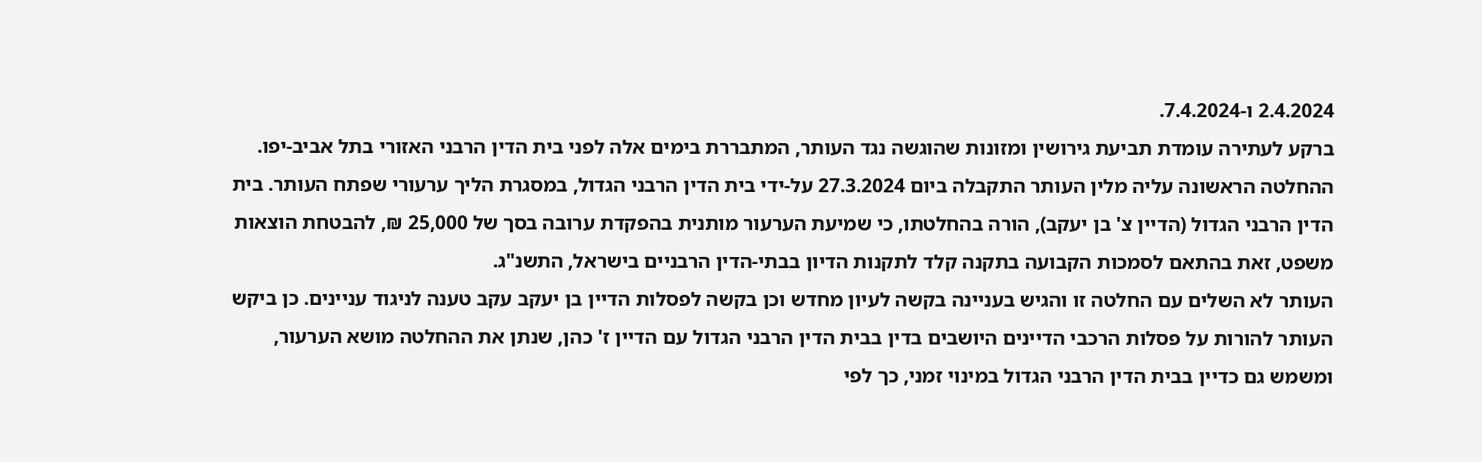2.4.2024 ו-7.4.2024.
ברקע לעתירה עומדת תביעת גירושין ומזונות שהוגשה נגד העותר, המתבררת בימים אלה לפני בית הדין הרבני האזורי בתל אביב-יפו. ההחלטה הראשונה עליה מלין העותר התקבלה ביום 27.3.2024 על-ידי בית הדין הרבני הגדול, במסגרת הליך ערעורי שפתח העותר. בית הדין הרבני הגדול (הדיין צ' בן יעקב), הורה בהחלטתו, כי שמיעת הערעור מותנית בהפקדת ערובה בסך של 25,000 ₪, להבטחת הוצאות משפט, זאת בהתאם לסמכות הקבועה בתקנה קלד לתקנות הדיון בבתי-הדין הרבניים בישראל, התשנ"ג.
העותר לא השלים עם החלטה זו והגיש בעניינה בקשה לעיון מחדש וכן בקשה לפסלות הדיין בן יעקב עקב טענה לניגוד עניינים. כן ביקש העותר להורות על פסלות הרכבי הדיינים היושבים בדין בבית הדין הרבני הגדול עם הדיין ז' כהן, שנתן את ההחלטה מושא הערעור, ומשמש גם כדיין בבית הדין הרבני הגדול במינוי זמני, כך לפי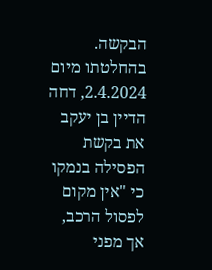הבקשה. בהחלטתו מיום 2.4.2024, דחה הדיין בן יעקב את בקשת הפסילה בנמקו כי "אין מקום לפסול הרכב, אך מפני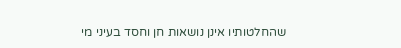שהחלטותיו אינן נושאות חן וחסד בעיני מי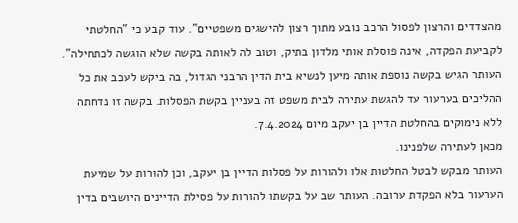מהצדדים והרצון לפסול הרכב נובע מתוך רצון להישגים משפטיים". עוד קבע כי "החלטתי לקביעת הפקדה, אינה פוסלת אותי מלדון בתיק, וטוב לה לאותה בקשה שלא הוגשה לכתחילה". העותר הגיש בקשה נוספת אותה מיען לנשיא בית הדין הרבני הגדול, בה ביקש לעכב את כל ההליכים בערעור עד להגשת עתירה לבית משפט זה בעניין בקשת הפסלות. בקשה זו נדחתה ללא נימוקים בהחלטת הדיין בן יעקב מיום 7.4.2024.
מכאן לעתירה שלפנינו.
העותר מבקש לבטל החלטות אלו ולהורות על פסלות הדיין בן יעקב, וכן להורות על שמיעת הערעור בלא הפקדת ערובה. העותר שב על בקשתו להורות על פסילת הדיינים היושבים בדין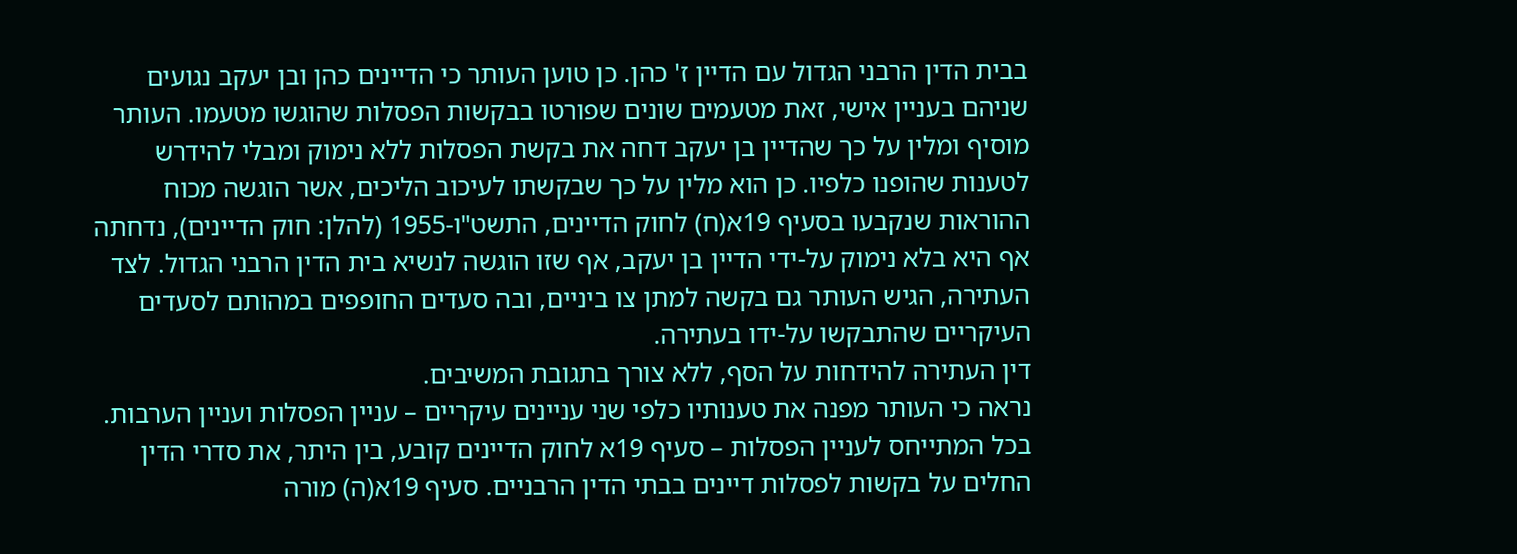בבית הדין הרבני הגדול עם הדיין ז' כהן. כן טוען העותר כי הדיינים כהן ובן יעקב נגועים שניהם בעניין אישי, זאת מטעמים שונים שפורטו בבקשות הפסלות שהוגשו מטעמו. העותר מוסיף ומלין על כך שהדיין בן יעקב דחה את בקשת הפסלות ללא נימוק ומבלי להידרש לטענות שהופנו כלפיו. כן הוא מלין על כך שבקשתו לעיכוב הליכים, אשר הוגשה מכוח ההוראות שנקבעו בסעיף 19א(ח) לחוק הדיינים, התשט"ו-1955 (להלן: חוק הדיינים), נדחתה אף היא בלא נימוק על-ידי הדיין בן יעקב, אף שזו הוגשה לנשיא בית הדין הרבני הגדול. לצד העתירה, הגיש העותר גם בקשה למתן צו ביניים, ובה סעדים החופפים במהותם לסעדים העיקריים שהתבקשו על-ידו בעתירה.
דין העתירה להידחות על הסף, ללא צורך בתגובת המשיבים.
נראה כי העותר מפנה את טענותיו כלפי שני עניינים עיקריים – עניין הפסלות ועניין הערבות. בכל המתייחס לעניין הפסלות – סעיף 19א לחוק הדיינים קובע, בין היתר, את סדרי הדין החלים על בקשות לפסלות דיינים בבתי הדין הרבניים. סעיף 19א(ה) מורה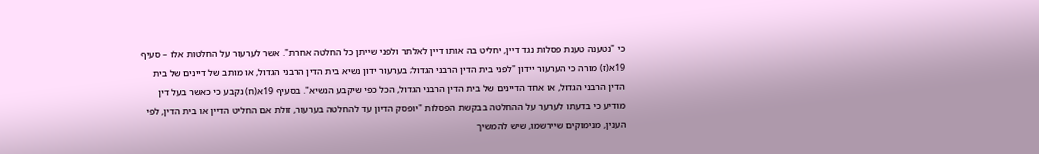כי "נטענה טענת פסלות נגד דיין, יחליט בה אותו דיין לאלתר ולפני שייתן כל החלטה אחרת". אשר לערעור על החלטות אלו – סעיף 19א(ז) מורה כי הערעור יידון "לפני בית הדין הרבני הגדול; בערעור ידון נשיא בית הדין הרבני הגדול, או מותב של דיינים של בית הדין הרבני הגדול, או אחד הדיינים של בית הדין הרבני הגדול, הכל כפי שיקבע הנשיא". בסעיף 19א(ח) נקבע כי כאשר בעל דין מודיע כי בדעתו לערער על ההחלטה בבקשת הפסלות "יופסק הדיון עד להחלטה בערעור, זולת אם החליט הדיין או בית הדין, לפי הענין, מנימוקים שיירשמו, שיש להמשיך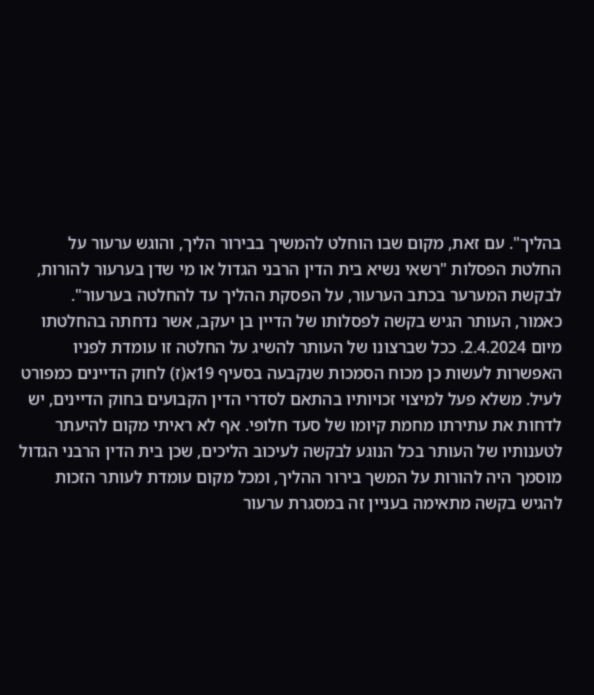בהליך". עם זאת, מקום שבו הוחלט להמשיך בבירור הליך, והוגש ערעור על החלטת הפסלות "רשאי נשיא בית הדין הרבני הגדול או מי שדן בערעור להורות, לבקשת המערער בכתב הערעור, על הפסקת ההליך עד להחלטה בערעור".
כאמור, העותר הגיש בקשה לפסלותו של הדיין בן יעקב, אשר נדחתה בהחלטתו מיום 2.4.2024. ככל שברצונו של העותר להשיג על החלטה זו עומדת לפניו האפשרות לעשות כן מכוח הסמכות שנקבעה בסעיף 19א(ז) לחוק הדיינים כמפורט לעיל. משלא פעל למיצוי זכויותיו בהתאם לסדרי הדין הקבועים בחוק הדיינים, יש לדחות את עתירתו מחמת קיומו של סעד חלופי. אף לא ראיתי מקום להיעתר לטענותיו של העותר בכל הנוגע לבקשה לעיכוב הליכים, שכן בית הדין הרבני הגדול מוסמך היה להורות על המשך בירור ההליך, ומכל מקום עומדת לעותר הזכות להגיש בקשה מתאימה בעניין זה במסגרת ערעור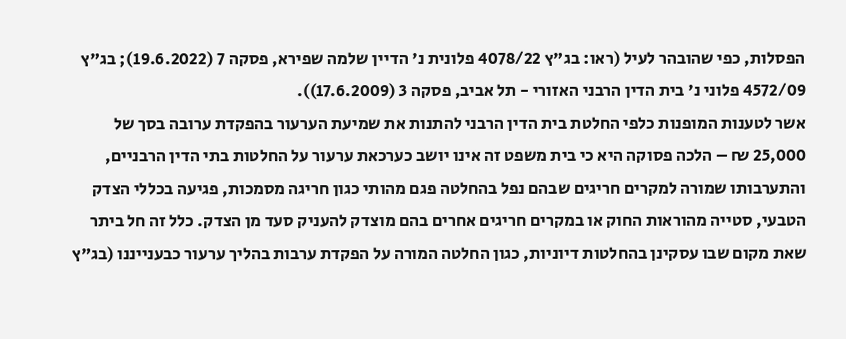הפסלות, כפי שהובהר לעיל (ראו: בג"ץ 4078/22 פלונית נ' הדיין שלמה שפירא, פסקה 7 (19.6.2022); בג"ץ 4572/09 פלוני נ' בית הדין הרבני האזורי - תל אביב, פסקה 3 (17.6.2009)).
אשר לטענות המופנות כלפי החלטת בית הדין הרבני להתנות את שמיעת הערעור בהפקדת ערובה בסך של 25,000 ₪ – הלכה פסוקה היא כי בית משפט זה אינו יושב כערכאת ערעור על החלטות בתי הדין הרבניים, והתערבותו שמורה למקרים חריגים שבהם נפל בהחלטה פגם מהותי כגון חריגה מסמכות, פגיעה בכללי הצדק הטבעי, סטייה מהוראות החוק או במקרים חריגים אחרים בהם מוצדק להעניק סעד מן הצדק. כלל זה חל ביתר שאת מקום שבו עסקינן בהחלטות דיוניות, כגון החלטה המורה על הפקדת ערבות בהליך ערעור כבענייננו (בג"ץ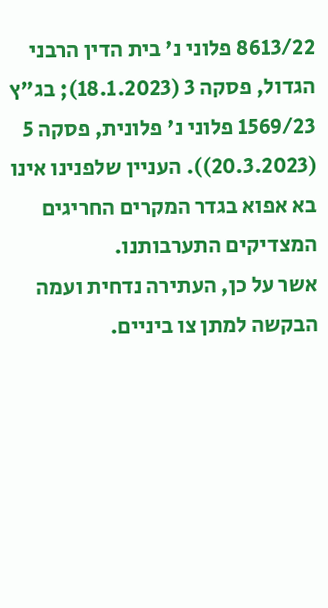8613/22 פלוני נ' בית הדין הרבני הגדול, פסקה 3 (18.1.2023); בג"ץ 1569/23 פלוני נ' פלונית, פסקה 5 (20.3.2023)). העניין שלפנינו אינו בא אפוא בגדר המקרים החריגים המצדיקים התערבותנו.
אשר על כן, העתירה נדחית ועמה הבקשה למתן צו ביניים.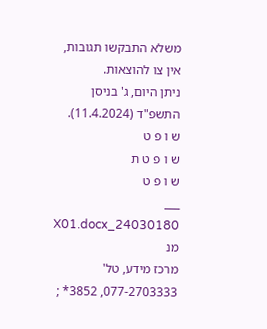משלא התבקשו תגובות, אין צו להוצאות.
ניתן היום, ג' בניסן התשפ"ד (11.4.2024).
ש ו פ ט
ש ו פ ט ת
ש ו פ ט
___
24030180_X01.docx מנ
מרכז מידע, טל' 077-2703333, 3852* ;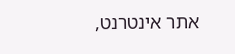אתר אינטרנט,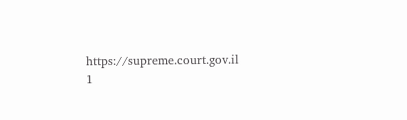https://supreme.court.gov.il
1